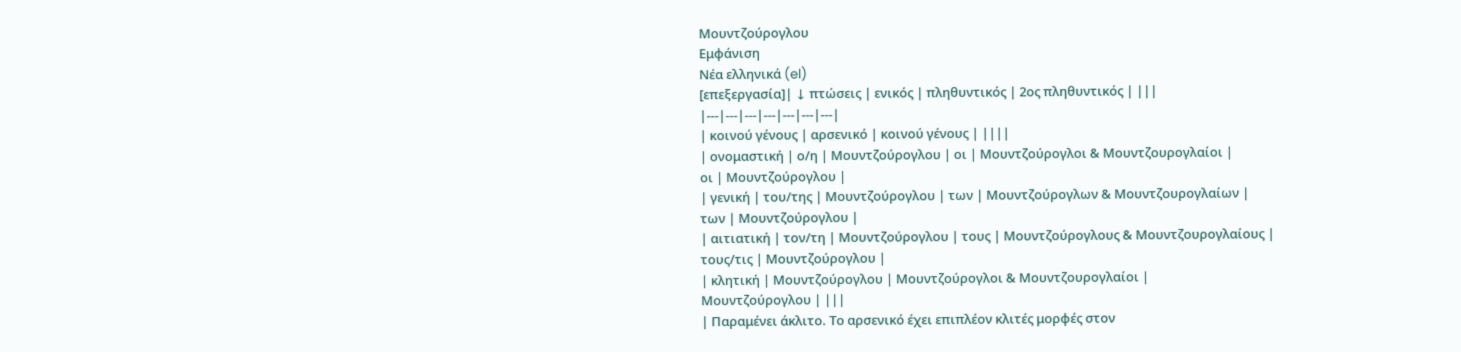Μουντζούρογλου
Εμφάνιση
Νέα ελληνικά (el)
[επεξεργασία]| ↓ πτώσεις | ενικός | πληθυντικός | 2ος πληθυντικός | |||
|---|---|---|---|---|---|---|
| κοινού γένους | αρσενικό | κοινού γένους | ||||
| ονομαστική | ο/η | Μουντζούρογλου | οι | Μουντζούρογλοι & Μουντζουρογλαίοι |
οι | Μουντζούρογλου |
| γενική | του/της | Μουντζούρογλου | των | Μουντζούρογλων & Μουντζουρογλαίων |
των | Μουντζούρογλου |
| αιτιατική | τον/τη | Μουντζούρογλου | τους | Μουντζούρογλους & Μουντζουρογλαίους |
τους/τις | Μουντζούρογλου |
| κλητική | Μουντζούρογλου | Μουντζούρογλοι & Μουντζουρογλαίοι |
Μουντζούρογλου | |||
| Παραμένει άκλιτο. Το αρσενικό έχει επιπλέον κλιτές μορφές στον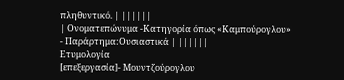πληθυντικό. | ||||||
| Ονοματεπώνυμα -Κατηγορία όπως «Καμπούρογλου» - Παράρτημα:Ουσιαστικά | ||||||
Ετυμολογία
[επεξεργασία]- Μουντζούρογλου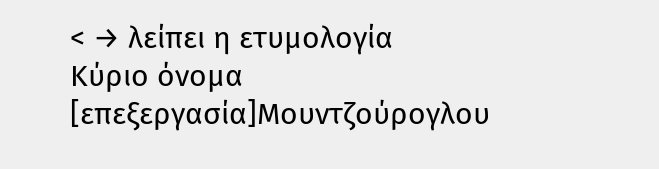< → λείπει η ετυμολογία
Κύριο όνομα
[επεξεργασία]Μουντζούρογλου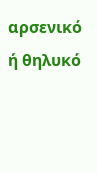αρσενικό ή θηλυκό